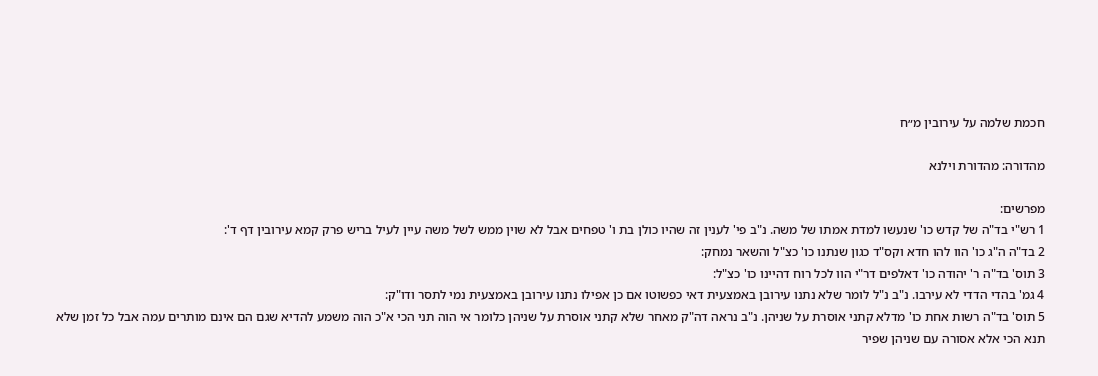חכמת שלמה על עירובין מ״ח

מהדורה: מהדורת וילנא

מפרשים:
1 רש"י בד"ה של קדש כו' שנעשו למדת אמתו של משה. נ"ב פי' לענין זה שהיו כולן בת ו' טפחים אבל לא שוין ממש לשל משה עיין לעיל בריש פרק קמא עירובין דף ד':
2 בד"ה ה"ג כו' הוו להו חדא וקס"ד כגון שנתנו כו' כצ"ל והשאר נמחק:
3 תוס' בד"ה ר' יהודה כו' דאלפים דר"י הוו לכל רוח דהיינו כו' כצ"ל:
4 גמ' בהדי הדדי לא עירבו. נ"ב נ"ל לומר שלא נתנו עירובן באמצעית דאי כפשוטו אם כן אפילו נתנו עירובן באמצעית נמי לתסר ודו"ק:
5 תוס' בד"ה רשות אחת כו' מדלא קתני אוסרת על שניהן. נ"ב נראה דה"ק מאחר שלא קתני אוסרת על שניהן כלומר אי הוה תני הכי א"כ הוה משמע להדיא שגם הם אינם מותרים עמה אבל כל זמן שלא תנא הכי אלא אסורה עם שניהן שפיר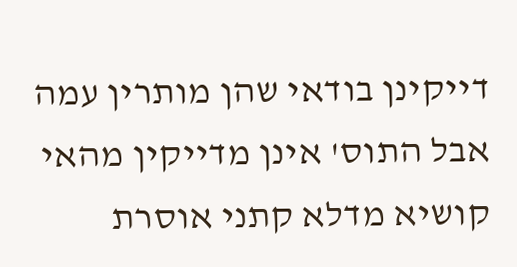דייקינן בודאי שהן מותרין עמה אבל התוס' אינן מדייקין מהאי קושיא מדלא קתני אוסרת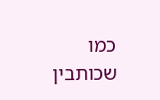כמו שכותבין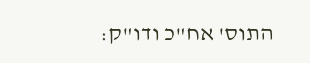התוס' אח"כ ודו"ק: